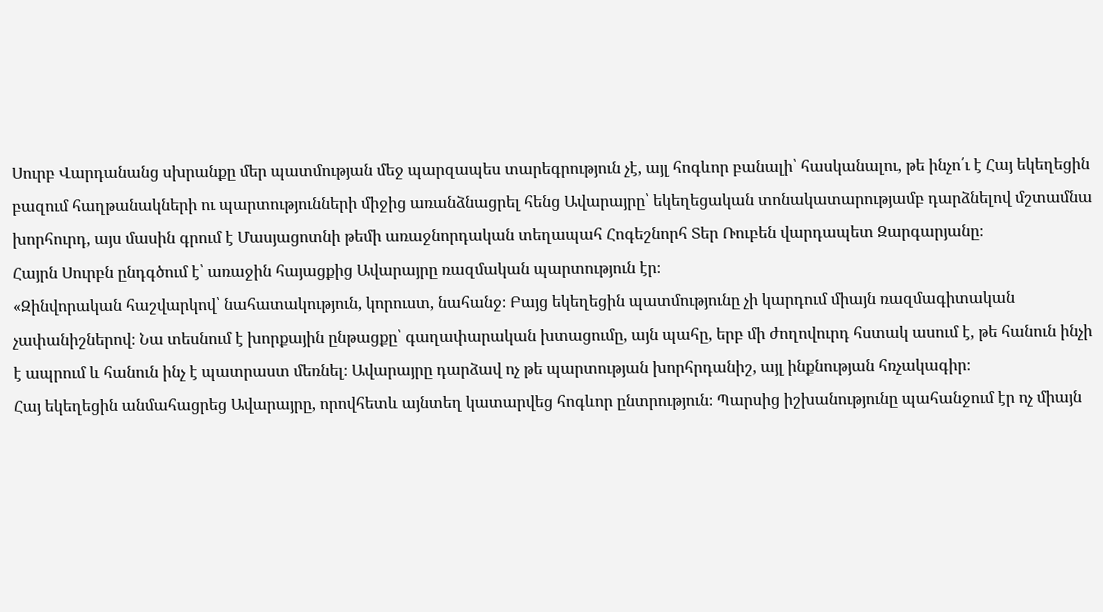Սուրբ Վարդանանց սխրանքը մեր պատմության մեջ պարզապես տարեգրություն չէ, այլ հոգևոր բանալի՝ հասկանալու, թե ինչո՛ւ է Հայ եկեղեցին բազում հաղթանակների ու պարտությունների միջից առանձնացրել հենց Ավարայրը՝ եկեղեցական տոնակատարությամբ դարձնելով մշտամնա խորհուրդ, այս մասին գրում է Մասյացոտնի թեմի առաջնորդական տեղապահ Հոգեշնորհ Տեր Ռուբեն վարդապետ Զարգարյանը։
Հայրն Սուրբն ընդգծում է՝ առաջին հայացքից Ավարայրը ռազմական պարտություն էր։
«Զինվորական հաշվարկով՝ նահատակություն, կորուստ, նահանջ։ Բայց եկեղեցին պատմությունը չի կարդում միայն ռազմագիտական չափանիշներով։ Նա տեսնում է խորքային ընթացքը՝ գաղափարական խտացումը, այն պահը, երբ մի ժողովուրդ հստակ ասում է, թե հանուն ինչի է ապրում և հանուն ինչ է պատրաստ մեռնել։ Ավարայրը դարձավ ոչ թե պարտության խորհրդանիշ, այլ ինքնության հռչակագիր։
Հայ եկեղեցին անմահացրեց Ավարայրը, որովհետև այնտեղ կատարվեց հոգևոր ընտրություն։ Պարսից իշխանությունը պահանջում էր ոչ միայն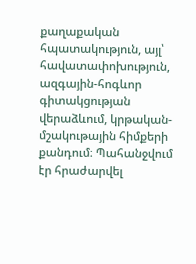քաղաքական հպատակություն, այլ՝ հավատափոխություն, ազգային-հոգևոր գիտակցության վերաձևում, կրթական-մշակութային հիմքերի քանդում։ Պահանջվում էր հրաժարվել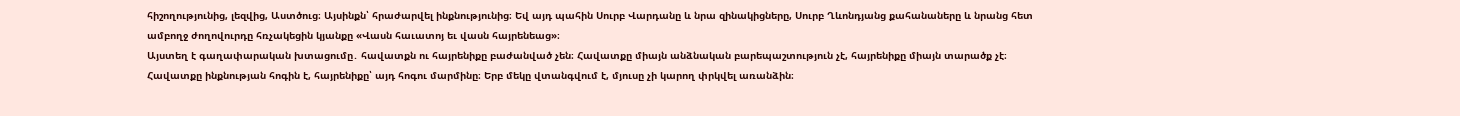հիշողությունից, լեզվից, Աստծուց։ Այսինքն՝ հրաժարվել ինքնությունից։ Եվ այդ պահին Սուրբ Վարդանը և նրա զինակիցները, Սուրբ Ղևոնդյանց քահանաները և նրանց հետ ամբողջ ժողովուրդը հռչակեցին կյանքը «Վասն հաւատոյ եւ վասն հայրենեաց»։
Այստեղ է գաղափարական խտացումը․ հավատքն ու հայրենիքը բաժանված չեն։ Հավատքը միայն անձնական բարեպաշտություն չէ, հայրենիքը միայն տարածք չէ։ Հավատքը ինքնության հոգին է, հայրենիքը՝ այդ հոգու մարմինը։ Երբ մեկը վտանգվում է, մյուսը չի կարող փրկվել առանձին։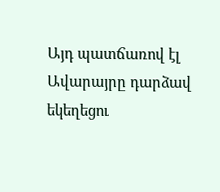Այդ պատճառով էլ Ավարայրը դարձավ եկեղեցու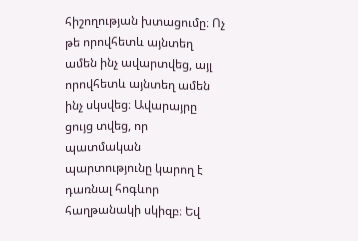հիշողության խտացումը։ Ոչ թե որովհետև այնտեղ ամեն ինչ ավարտվեց, այլ որովհետև այնտեղ ամեն ինչ սկսվեց։ Ավարայրը ցույց տվեց, որ պատմական պարտությունը կարող է դառնալ հոգևոր հաղթանակի սկիզբ։ Եվ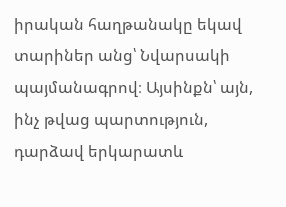իրական հաղթանակը եկավ տարիներ անց՝ Նվարսակի պայմանագրով։ Այսինքն՝ այն, ինչ թվաց պարտություն, դարձավ երկարատև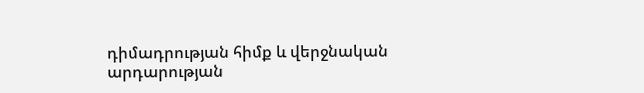դիմադրության հիմք և վերջնական արդարության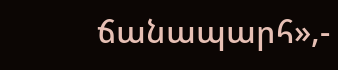ճանապարհ»,-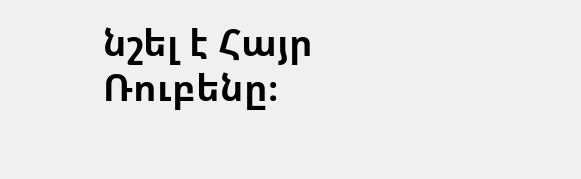նշել է Հայր Ռուբենը։